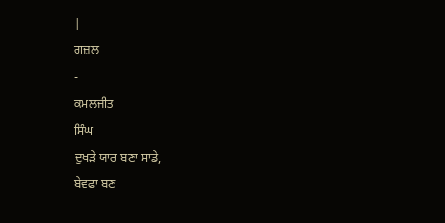|
ਗਜ਼ਲ
-
ਕਮਲਜੀਤ
ਸਿੰਘ
ਦੁਖੜੇ ਯਾਰ ਬਣਾ ਸਾਡੇ,
ਬੇਵਫਾ ਬਣ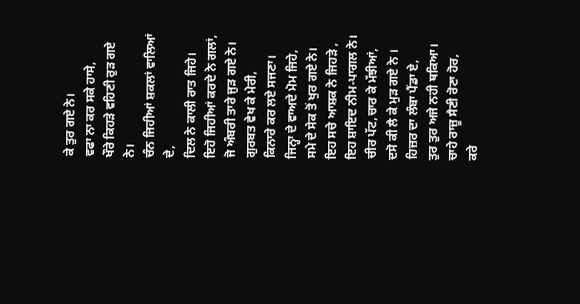ਕੇ ਤੁਰ ਗਏ ਨੇ।
ਵਫਾ ਨਾ ਕਰ ਸਕੇ ਹਾਸੇ,
ਖੌਰੇ ਕਿਹੜੇ ਵਹਿਣੀ ਰੁੜ ਗਏ ਨੇ।
ਚੰਨ ਜਿਹੀਆਂ ਸ਼ਕਲਾਂ ਵਾਲਿਆਂ ਦੇ,
ਦਿਲ ਨੇ ਕਾਲੀ ਰਾਤ ਜਿਹੇ।
ਇਹੋ ਜਿਹੀਆਂ ਕਰਦੇ ਨੇ ਗਲਾਂ,
ਜੋ ਅੰਬਰੀ ਤਾਰੇ ਜੁੜ ਗਏ ਨੇ।
ਗੁਰਬਤ ਵੇਖ ਕੇ ਮੇਰੀ,
ਕਿਨਾਰੇ ਕਰ ਲਏ ਸਜਣਾ।
ਜਿਨ੍ਹਾ ਦੇ ਵਾਅਦੇ ਮੋਮ ਜਿਹੇ,
ਸਮੇ ਦੇ ਸੇਕ ਤੋਂ ਖੁਰ ਗਏ ਨੇ।
ਇਹ ਸਚੇ ਆਸ਼ਕ ਨੇ ਜਿਹੜੇ ,
ਇਹ ਸ਼ਾਇਦ ਨੀਮ-ਪਾਗਲ ਨੇ।
ਚੀਰ ਪੱਟ,ਚਾਰ ਕੇ ਮੱਝੀਆਂ,
ਦਸੋ ਕੀ ਲੈ ਕੇ ਮੁੜ ਗਏ ਨੇ ।
ਹਿਜ਼ਰ ਦਾ ਲੰਬਾ ਪੈਂਡਾ ਏ,
ਤੁਰ ਤੁਰ ਅਜੇ ਨਹੀ ਥਕਿਆ।
ਚਾਹੇ ਰਾਜ਼ੂ ਸੈਣੀ ਰੋਣਾ ਹੋਰ,
ਕਰੇ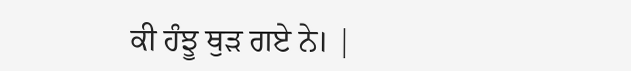ਕੀ ਹੰਝੂ ਥੁੜ ਗਏ ਨੇ। |